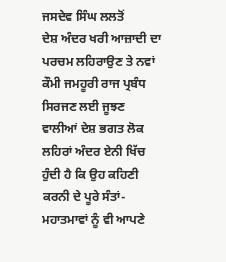ਜਸਦੇਵ ਸਿੰਘ ਲਲਤੋਂ
ਦੇਸ਼ ਅੰਦਰ ਖਰੀ ਆਜ਼ਾਦੀ ਦਾ ਪਰਚਮ ਲਹਿਰਾਉਣ ਤੇ ਨਵਾਂ ਕੌਮੀ ਜਮਹੂਰੀ ਰਾਜ ਪ੍ਰਬੰਧ ਸਿਰਜਣ ਲਈ ਜੂਝਣ ਵਾਲੀਆਂ ਦੇਸ਼ ਭਗਤ ਲੋਕ ਲਹਿਰਾਂ ਅੰਦਰ ਏਨੀ ਖਿੱਚ ਹੁੰਦੀ ਹੈ ਕਿ ਉਹ ਕਹਿਣੀ ਕਰਨੀ ਦੇ ਪੂਰੇ ਸੰਤਾਂ-ਮਹਾਤਮਾਵਾਂ ਨੂੰ ਵੀ ਆਪਣੇ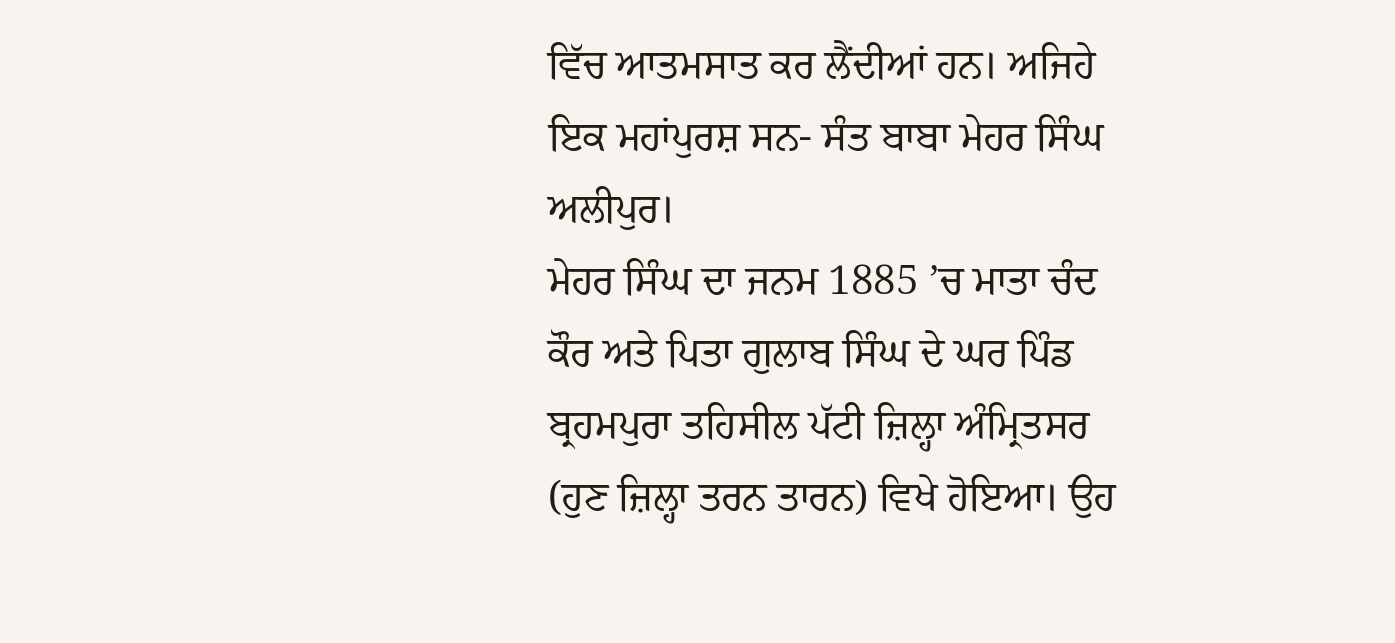ਵਿੱਚ ਆਤਮਸਾਤ ਕਰ ਲੈਂਦੀਆਂ ਹਨ। ਅਜਿਹੇ ਇਕ ਮਹਾਂਪੁਰਸ਼ ਸਨ- ਸੰਤ ਬਾਬਾ ਮੇਹਰ ਸਿੰਘ ਅਲੀਪੁਰ।
ਮੇਹਰ ਸਿੰਘ ਦਾ ਜਨਮ 1885 ’ਚ ਮਾਤਾ ਚੰਦ ਕੌਰ ਅਤੇ ਪਿਤਾ ਗੁਲਾਬ ਸਿੰਘ ਦੇ ਘਰ ਪਿੰਡ ਬ੍ਰਹਮਪੁਰਾ ਤਹਿਸੀਲ ਪੱਟੀ ਜ਼ਿਲ੍ਹਾ ਅੰਮ੍ਰਿਤਸਰ (ਹੁਣ ਜ਼ਿਲ੍ਹਾ ਤਰਨ ਤਾਰਨ) ਵਿਖੇ ਹੋਇਆ। ਉਹ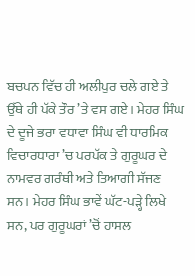ਬਚਪਨ ਵਿੱਚ ਹੀ ਅਲੀਪੁਰ ਚਲੇ ਗਏ ਤੇ ਉੱਥੇ ਹੀ ਪੱਕੇ ਤੌਰ ’ਤੇ ਵਸ ਗਏ। ਮੇਹਰ ਸਿੰਘ ਦੇ ਦੂਜੇ ਭਰਾ ਵਧਾਵਾ ਸਿੰਘ ਵੀ ਧਾਰਮਿਕ ਵਿਚਾਰਧਾਰਾ ’ਚ ਪਰਪੱਕ ਤੇ ਗੁਰੂਘਰ ਦੇ ਨਾਮਵਰ ਗਰੰਥੀ ਅਤੇ ਤਿਆਗੀ ਸੱਜਣ ਸਨ। ਮੇਹਰ ਸਿੰਘ ਭਾਵੇਂ ਘੱਟ-ਪੜ੍ਹੇ ਲਿਖੇ ਸਨ, ਪਰ ਗੁਰੂਘਰਾਂ ’ਚੋਂ ਹਾਸਲ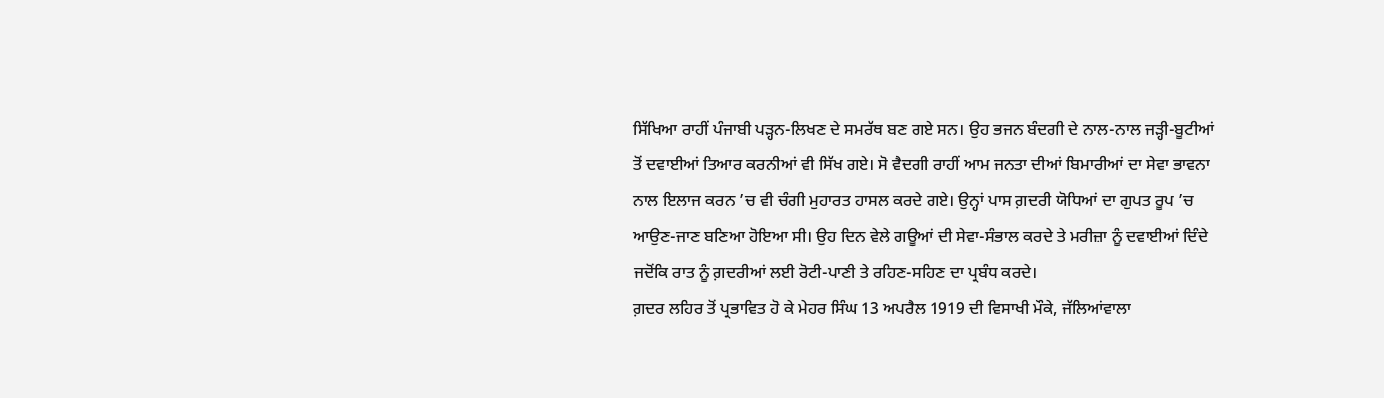ਸਿੱਖਿਆ ਰਾਹੀਂ ਪੰਜਾਬੀ ਪੜ੍ਹਨ-ਲਿਖਣ ਦੇ ਸਮਰੱਥ ਬਣ ਗਏ ਸਨ। ਉਹ ਭਜਨ ਬੰਦਗੀ ਦੇ ਨਾਲ-ਨਾਲ ਜੜ੍ਹੀ-ਬੂਟੀਆਂ ਤੋਂ ਦਵਾਈਆਂ ਤਿਆਰ ਕਰਨੀਆਂ ਵੀ ਸਿੱਖ ਗਏ। ਸੋ ਵੈਦਗੀ ਰਾਹੀਂ ਆਮ ਜਨਤਾ ਦੀਆਂ ਬਿਮਾਰੀਆਂ ਦਾ ਸੇਵਾ ਭਾਵਨਾ ਨਾਲ ਇਲਾਜ ਕਰਨ ’ਚ ਵੀ ਚੰਗੀ ਮੁਹਾਰਤ ਹਾਸਲ ਕਰਦੇ ਗਏ। ਉਨ੍ਹਾਂ ਪਾਸ ਗ਼ਦਰੀ ਯੋਧਿਆਂ ਦਾ ਗੁਪਤ ਰੂਪ ’ਚ ਆਉਣ-ਜਾਣ ਬਣਿਆ ਹੋਇਆ ਸੀ। ਉਹ ਦਿਨ ਵੇਲੇ ਗਊਆਂ ਦੀ ਸੇਵਾ-ਸੰਭਾਲ ਕਰਦੇ ਤੇ ਮਰੀਜ਼ਾ ਨੂੰ ਦਵਾਈਆਂ ਦਿੰਦੇ ਜਦੋਂਕਿ ਰਾਤ ਨੂੰ ਗ਼ਦਰੀਆਂ ਲਈ ਰੋਟੀ-ਪਾਣੀ ਤੇ ਰਹਿਣ-ਸਹਿਣ ਦਾ ਪ੍ਰਬੰਧ ਕਰਦੇ।
ਗ਼ਦਰ ਲਹਿਰ ਤੋਂ ਪ੍ਰਭਾਵਿਤ ਹੋ ਕੇ ਮੇਹਰ ਸਿੰਘ 13 ਅਪਰੈਲ 1919 ਦੀ ਵਿਸਾਖੀ ਮੌਕੇ, ਜੱਲਿਆਂਵਾਲਾ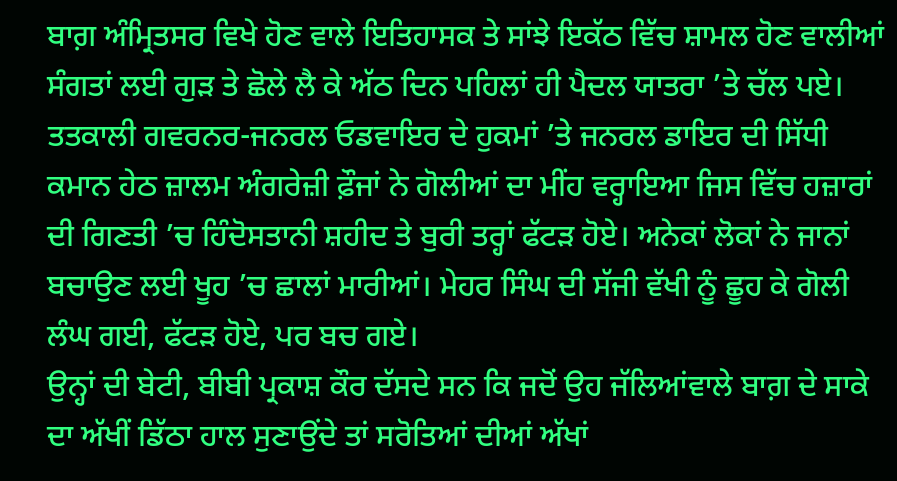ਬਾਗ਼ ਅੰਮ੍ਰਿਤਸਰ ਵਿਖੇ ਹੋਣ ਵਾਲੇ ਇਤਿਹਾਸਕ ਤੇ ਸਾਂਝੇ ਇਕੱਠ ਵਿੱਚ ਸ਼ਾਮਲ ਹੋਣ ਵਾਲੀਆਂ ਸੰਗਤਾਂ ਲਈ ਗੁੜ ਤੇ ਛੋਲੇ ਲੈ ਕੇ ਅੱਠ ਦਿਨ ਪਹਿਲਾਂ ਹੀ ਪੈਦਲ ਯਾਤਰਾ ’ਤੇ ਚੱਲ ਪਏ। ਤਤਕਾਲੀ ਗਵਰਨਰ-ਜਨਰਲ ਓਡਵਾਇਰ ਦੇ ਹੁਕਮਾਂ ’ਤੇ ਜਨਰਲ ਡਾਇਰ ਦੀ ਸਿੱਧੀ ਕਮਾਨ ਹੇਠ ਜ਼ਾਲਮ ਅੰਗਰੇਜ਼ੀ ਫ਼ੌਜਾਂ ਨੇ ਗੋਲੀਆਂ ਦਾ ਮੀਂਹ ਵਰ੍ਹਾਇਆ ਜਿਸ ਵਿੱਚ ਹਜ਼ਾਰਾਂ ਦੀ ਗਿਣਤੀ ’ਚ ਹਿੰਦੋਸਤਾਨੀ ਸ਼ਹੀਦ ਤੇ ਬੁਰੀ ਤਰ੍ਹਾਂ ਫੱਟੜ ਹੋਏ। ਅਨੇਕਾਂ ਲੋਕਾਂ ਨੇ ਜਾਨਾਂ ਬਚਾਉਣ ਲਈ ਖੂਹ ’ਚ ਛਾਲਾਂ ਮਾਰੀਆਂ। ਮੇਹਰ ਸਿੰਘ ਦੀ ਸੱਜੀ ਵੱਖੀ ਨੂੰ ਛੂਹ ਕੇ ਗੋਲੀ ਲੰਘ ਗਈ, ਫੱਟੜ ਹੋਏ, ਪਰ ਬਚ ਗਏ।
ਉਨ੍ਹਾਂ ਦੀ ਬੇਟੀ, ਬੀਬੀ ਪ੍ਰਕਾਸ਼ ਕੌਰ ਦੱਸਦੇ ਸਨ ਕਿ ਜਦੋਂ ਉਹ ਜੱਲਿਆਂਵਾਲੇ ਬਾਗ਼ ਦੇ ਸਾਕੇ ਦਾ ਅੱਖੀਂ ਡਿੱਠਾ ਹਾਲ ਸੁਣਾਉਂਦੇ ਤਾਂ ਸਰੋਤਿਆਂ ਦੀਆਂ ਅੱਖਾਂ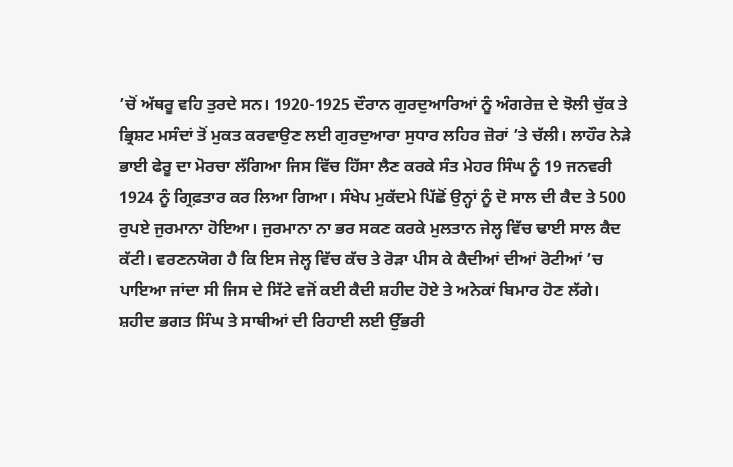’ਚੋਂ ਅੱਥਰੂ ਵਹਿ ਤੁਰਦੇ ਸਨ। 1920-1925 ਦੌਰਾਨ ਗੁਰਦੁਆਰਿਆਂ ਨੂੰ ਅੰਗਰੇਜ਼ ਦੇ ਝੋਲੀ ਚੁੱਕ ਤੇ ਭ੍ਰਿਸ਼ਟ ਮਸੰਦਾਂ ਤੋਂ ਮੁਕਤ ਕਰਵਾਉਣ ਲਈ ਗੁਰਦੁਆਰਾ ਸੁਧਾਰ ਲਹਿਰ ਜ਼ੋਰਾਂ ’ਤੇ ਚੱਲੀ। ਲਾਹੌਰ ਨੇੜੇ ਭਾਈ ਫੇਰੂ ਦਾ ਮੋਰਚਾ ਲੱਗਿਆ ਜਿਸ ਵਿੱਚ ਹਿੱਸਾ ਲੈਣ ਕਰਕੇ ਸੰਤ ਮੇਹਰ ਸਿੰਘ ਨੂੰ 19 ਜਨਵਰੀ 1924 ਨੂੰ ਗ੍ਰਿਫ਼ਤਾਰ ਕਰ ਲਿਆ ਗਿਆ। ਸੰਖੇਪ ਮੁਕੱਦਮੇ ਪਿੱਛੋਂ ਉਨ੍ਹਾਂ ਨੂੰ ਦੋ ਸਾਲ ਦੀ ਕੈਦ ਤੇ 500 ਰੁਪਏ ਜੁਰਮਾਨਾ ਹੋਇਆ। ਜੁਰਮਾਨਾ ਨਾ ਭਰ ਸਕਣ ਕਰਕੇ ਮੁਲਤਾਨ ਜੇਲ੍ਹ ਵਿੱਚ ਢਾਈ ਸਾਲ ਕੈਦ ਕੱਟੀ। ਵਰਣਨਯੋਗ ਹੈ ਕਿ ਇਸ ਜੇਲ੍ਹ ਵਿੱਚ ਕੱਚ ਤੇ ਰੋੜਾ ਪੀਸ ਕੇ ਕੈਦੀਆਂ ਦੀਆਂ ਰੋਟੀਆਂ ’ਚ ਪਾਇਆ ਜਾਂਦਾ ਸੀ ਜਿਸ ਦੇ ਸਿੱਟੇ ਵਜੋਂ ਕਈ ਕੈਦੀ ਸ਼ਹੀਦ ਹੋਏ ਤੇ ਅਨੇਕਾਂ ਬਿਮਾਰ ਹੋਣ ਲੱਗੇ।
ਸ਼ਹੀਦ ਭਗਤ ਸਿੰਘ ਤੇ ਸਾਥੀਆਂ ਦੀ ਰਿਹਾਈ ਲਈ ਉੱਭਰੀ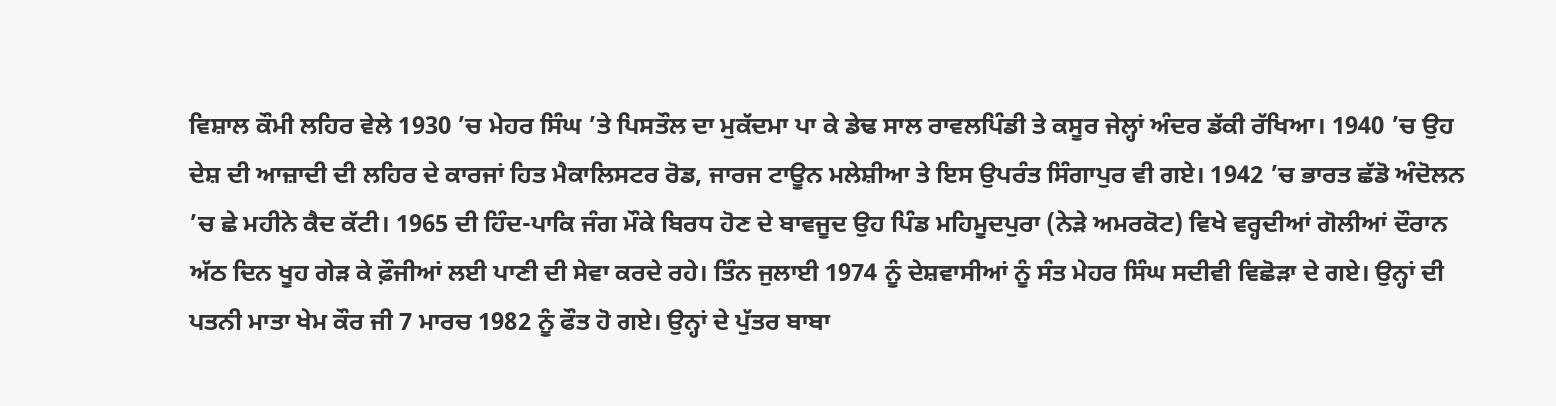ਵਿਸ਼ਾਲ ਕੌਮੀ ਲਹਿਰ ਵੇਲੇ 1930 ’ਚ ਮੇਹਰ ਸਿੰਘ ’ਤੇ ਪਿਸਤੌਲ ਦਾ ਮੁਕੱਦਮਾ ਪਾ ਕੇ ਡੇਢ ਸਾਲ ਰਾਵਲਪਿੰਡੀ ਤੇ ਕਸੂਰ ਜੇਲ੍ਹਾਂ ਅੰਦਰ ਡੱਕੀ ਰੱਖਿਆ। 1940 ’ਚ ਉਹ ਦੇਸ਼ ਦੀ ਆਜ਼ਾਦੀ ਦੀ ਲਹਿਰ ਦੇ ਕਾਰਜਾਂ ਹਿਤ ਮੈਕਾਲਿਸਟਰ ਰੋਡ, ਜਾਰਜ ਟਾਊਨ ਮਲੇਸ਼ੀਆ ਤੇ ਇਸ ਉਪਰੰਤ ਸਿੰਗਾਪੁਰ ਵੀ ਗਏ। 1942 ’ਚ ਭਾਰਤ ਛੱਡੋ ਅੰਦੋਲਨ ’ਚ ਛੇ ਮਹੀਨੇ ਕੈਦ ਕੱਟੀ। 1965 ਦੀ ਹਿੰਦ-ਪਾਕਿ ਜੰਗ ਮੌਕੇ ਬਿਰਧ ਹੋਣ ਦੇ ਬਾਵਜੂਦ ਉਹ ਪਿੰਡ ਮਹਿਮੂਦਪੁਰਾ (ਨੇੜੇ ਅਮਰਕੋਟ) ਵਿਖੇ ਵਰ੍ਹਦੀਆਂ ਗੋਲੀਆਂ ਦੌਰਾਨ ਅੱਠ ਦਿਨ ਖੂਹ ਗੇੜ ਕੇ ਫ਼ੌਜੀਆਂ ਲਈ ਪਾਣੀ ਦੀ ਸੇਵਾ ਕਰਦੇ ਰਹੇ। ਤਿੰਨ ਜੁਲਾਈ 1974 ਨੂੰ ਦੇਸ਼ਵਾਸੀਆਂ ਨੂੰ ਸੰਤ ਮੇਹਰ ਸਿੰਘ ਸਦੀਵੀ ਵਿਛੋੜਾ ਦੇ ਗਏ। ਉਨ੍ਹਾਂ ਦੀ ਪਤਨੀ ਮਾਤਾ ਖੇਮ ਕੌਰ ਜੀ 7 ਮਾਰਚ 1982 ਨੂੰ ਫੌਤ ਹੋ ਗਏ। ਉਨ੍ਹਾਂ ਦੇ ਪੁੱਤਰ ਬਾਬਾ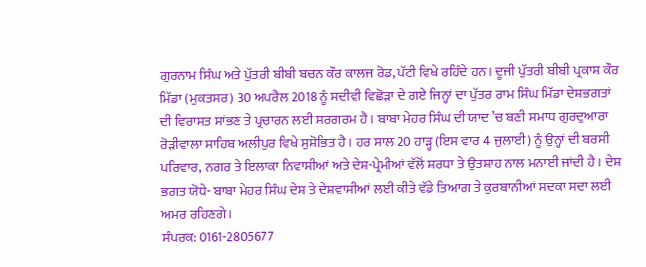ਗੁਰਨਾਮ ਸਿੰਘ ਅਤੇ ਪੁੱਤਰੀ ਬੀਬੀ ਬਚਨ ਕੌਰ ਕਾਲਜ ਰੋਡ, ਪੱਟੀ ਵਿਖੇ ਰਹਿੰਦੇ ਹਨ। ਦੂਜੀ ਪੁੱਤਰੀ ਬੀਬੀ ਪ੍ਰਕਾਸ਼ ਕੌਰ ਮਿੱਡਾ (ਮੁਕਤਸਰ) 30 ਅਪਰੈਲ 2018 ਨੂੰ ਸਦੀਵੀ ਵਿਛੋੜਾ ਦੇ ਗਏ ਜਿਨ੍ਹਾਂ ਦਾ ਪੁੱਤਰ ਰਾਮ ਸਿੰਘ ਮਿੱਡਾ ਦੇਸ਼ਭਗਤਾਂ ਦੀ ਵਿਰਾਸਤ ਸਾਂਭਣ ਤੇ ਪ੍ਰਚਾਰਨ ਲਈ ਸਰਗਰਮ ਹੈ। ਬਾਬਾ ਮੇਹਰ ਸਿੰਘ ਦੀ ਯਾਦ ’ਚ ਬਣੀ ਸਮਾਧ ਗੁਰਦੁਆਰਾ ਰੋੜੀਵਾਲਾ ਸਾਹਿਬ ਅਲੀਪੁਰ ਵਿਖੇ ਸੁਸ਼ੋਭਿਤ ਹੈ। ਹਰ ਸਾਲ 20 ਹਾੜ੍ਹ (ਇਸ ਵਾਰ 4 ਜੁਲਾਈ) ਨੂੰ ਉਨ੍ਹਾਂ ਦੀ ਬਰਸੀ ਪਰਿਵਾਰ, ਨਗਰ ਤੇ ਇਲਾਕਾ ਨਿਵਾਸੀਆਂ ਅਤੇ ਦੇਸ਼-ਪ੍ਰੇਮੀਆਂ ਵੱਲੋਂ ਸ਼ਰਧਾ ਤੇ ਉਤਸ਼ਾਹ ਨਾਲ ਮਨਾਈ ਜਾਂਦੀ ਹੈ। ਦੇਸ਼ ਭਗਤ ਯੋਧੇ- ਬਾਬਾ ਮੇਹਰ ਸਿੰਘ ਦੇਸ਼ ਤੇ ਦੇਸ਼ਵਾਸੀਆਂ ਲਈ ਕੀਤੇ ਵੱਡੇ ਤਿਆਗ ਤੇ ਕੁਰਬਾਨੀਆਂ ਸਦਕਾ ਸਦਾ ਲਈ ਅਮਰ ਰਹਿਣਗੇ।
ਸੰਪਰਕ: 0161-2805677